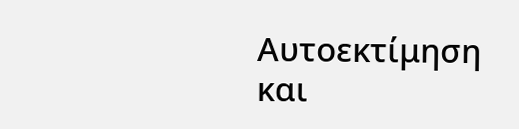Αυτοεκτίμηση και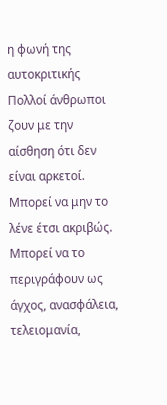η φωνή της αυτοκριτικής
Πολλοί άνθρωποι ζουν με την αίσθηση ότι δεν είναι αρκετοί.
Μπορεί να μην το λένε έτσι ακριβώς. Μπορεί να το περιγράφουν ως άγχος, ανασφάλεια, τελειομανία,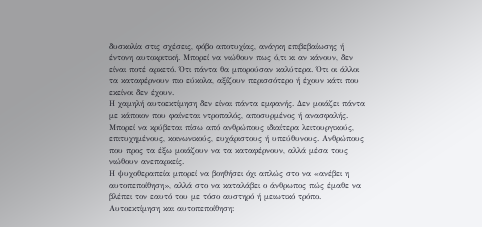δυσκολία στις σχέσεις, φόβο αποτυχίας, ανάγκη επιβεβαίωσης ή έντονη αυτοκριτική. Μπορεί να νιώθουν πως ό,τι κι αν κάνουν, δεν είναι ποτέ αρκετό. Ότι πάντα θα μπορούσαν καλύτερα. Ότι οι άλλοι τα καταφέρνουν πιο εύκολα, αξίζουν περισσότερο ή έχουν κάτι που εκείνοι δεν έχουν.
Η χαμηλή αυτοεκτίμηση δεν είναι πάντα εμφανής. Δεν μοιάζει πάντα με κάποιον που φαίνεται ντροπαλός, αποσυρμένος ή ανασφαλής. Μπορεί να κρύβεται πίσω από ανθρώπους ιδιαίτερα λειτουργικούς, επιτυχημένους, κοινωνικούς, ευχάριστους ή υπεύθυνους. Ανθρώπους που προς τα έξω μοιάζουν να τα καταφέρνουν, αλλά μέσα τους νιώθουν ανεπαρκείς.
Η ψυχοθεραπεία μπορεί να βοηθήσει όχι απλώς στο να «ανέβει η αυτοπεποίθηση», αλλά στο να καταλάβει ο άνθρωπος πώς έμαθε να βλέπει τον εαυτό του με τόσο αυστηρό ή μειωτικό τρόπο.
Αυτοεκτίμηση και αυτοπεποίθηση: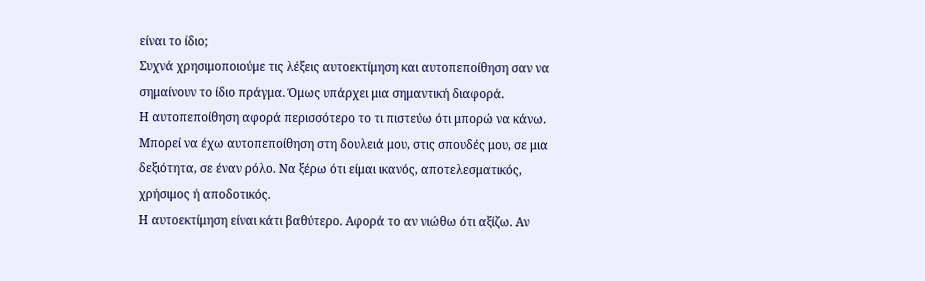είναι το ίδιο;
Συχνά χρησιμοποιούμε τις λέξεις αυτοεκτίμηση και αυτοπεποίθηση σαν να σημαίνουν το ίδιο πράγμα. Όμως υπάρχει μια σημαντική διαφορά.
Η αυτοπεποίθηση αφορά περισσότερο το τι πιστεύω ότι μπορώ να κάνω. Μπορεί να έχω αυτοπεποίθηση στη δουλειά μου, στις σπουδές μου, σε μια δεξιότητα, σε έναν ρόλο. Να ξέρω ότι είμαι ικανός, αποτελεσματικός, χρήσιμος ή αποδοτικός.
Η αυτοεκτίμηση είναι κάτι βαθύτερο. Αφορά το αν νιώθω ότι αξίζω. Αν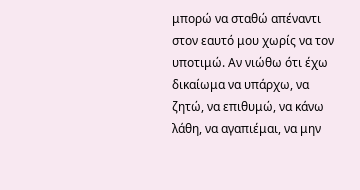μπορώ να σταθώ απέναντι στον εαυτό μου χωρίς να τον υποτιμώ. Αν νιώθω ότι έχω δικαίωμα να υπάρχω, να ζητώ, να επιθυμώ, να κάνω λάθη, να αγαπιέμαι, να μην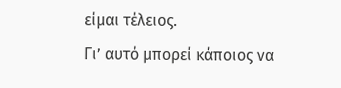είμαι τέλειος.
Γι’ αυτό μπορεί κάποιος να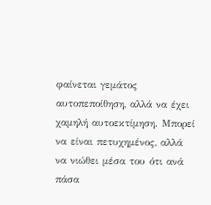φαίνεται γεμάτος αυτοπεποίθηση, αλλά να έχει χαμηλή αυτοεκτίμηση. Μπορεί να είναι πετυχημένος, αλλά να νιώθει μέσα του ότι ανά πάσα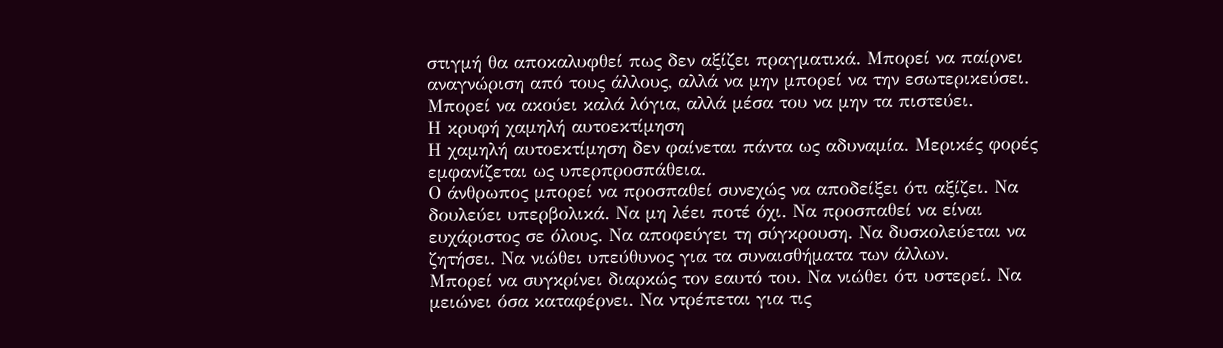στιγμή θα αποκαλυφθεί πως δεν αξίζει πραγματικά. Μπορεί να παίρνει αναγνώριση από τους άλλους, αλλά να μην μπορεί να την εσωτερικεύσει. Μπορεί να ακούει καλά λόγια, αλλά μέσα του να μην τα πιστεύει.
Η κρυφή χαμηλή αυτοεκτίμηση
Η χαμηλή αυτοεκτίμηση δεν φαίνεται πάντα ως αδυναμία. Μερικές φορές εμφανίζεται ως υπερπροσπάθεια.
Ο άνθρωπος μπορεί να προσπαθεί συνεχώς να αποδείξει ότι αξίζει. Να δουλεύει υπερβολικά. Να μη λέει ποτέ όχι. Να προσπαθεί να είναι ευχάριστος σε όλους. Να αποφεύγει τη σύγκρουση. Να δυσκολεύεται να ζητήσει. Να νιώθει υπεύθυνος για τα συναισθήματα των άλλων.
Μπορεί να συγκρίνει διαρκώς τον εαυτό του. Να νιώθει ότι υστερεί. Να μειώνει όσα καταφέρνει. Να ντρέπεται για τις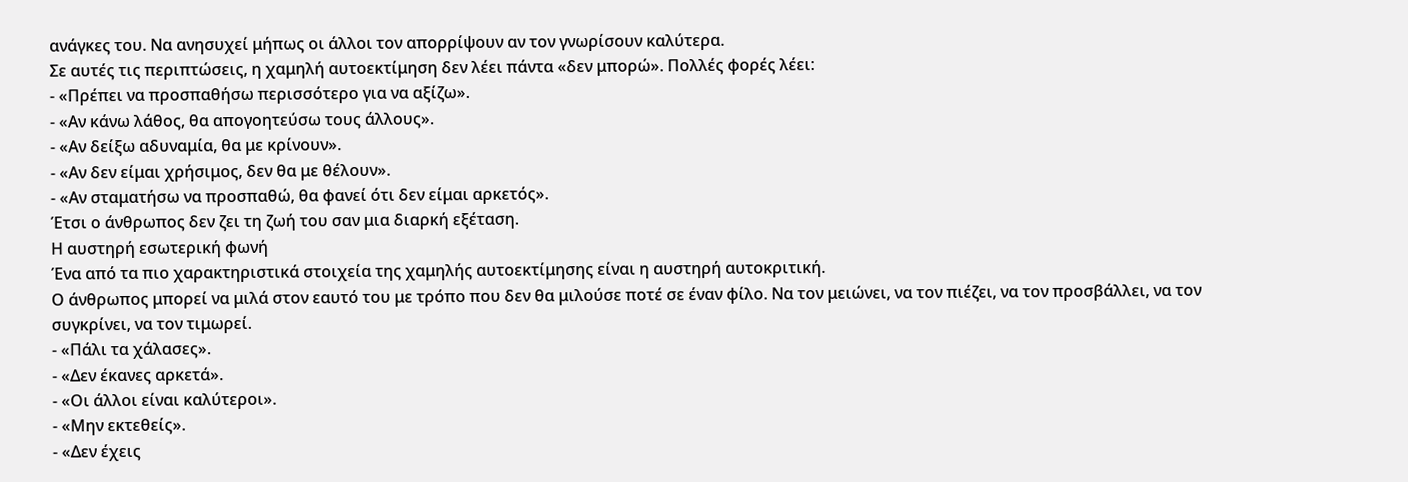ανάγκες του. Να ανησυχεί μήπως οι άλλοι τον απορρίψουν αν τον γνωρίσουν καλύτερα.
Σε αυτές τις περιπτώσεις, η χαμηλή αυτοεκτίμηση δεν λέει πάντα «δεν μπορώ». Πολλές φορές λέει:
- «Πρέπει να προσπαθήσω περισσότερο για να αξίζω».
- «Αν κάνω λάθος, θα απογοητεύσω τους άλλους».
- «Αν δείξω αδυναμία, θα με κρίνουν».
- «Αν δεν είμαι χρήσιμος, δεν θα με θέλουν».
- «Αν σταματήσω να προσπαθώ, θα φανεί ότι δεν είμαι αρκετός».
Έτσι ο άνθρωπος δεν ζει τη ζωή του σαν μια διαρκή εξέταση.
Η αυστηρή εσωτερική φωνή
Ένα από τα πιο χαρακτηριστικά στοιχεία της χαμηλής αυτοεκτίμησης είναι η αυστηρή αυτοκριτική.
Ο άνθρωπος μπορεί να μιλά στον εαυτό του με τρόπο που δεν θα μιλούσε ποτέ σε έναν φίλο. Να τον μειώνει, να τον πιέζει, να τον προσβάλλει, να τον συγκρίνει, να τον τιμωρεί.
- «Πάλι τα χάλασες».
- «Δεν έκανες αρκετά».
- «Οι άλλοι είναι καλύτεροι».
- «Μην εκτεθείς».
- «Δεν έχεις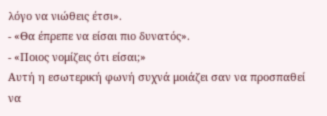λόγο να νιώθεις έτσι».
- «Θα έπρεπε να είσαι πιο δυνατός».
- «Ποιος νομίζεις ότι είσαι;»
Αυτή η εσωτερική φωνή συχνά μοιάζει σαν να προσπαθεί να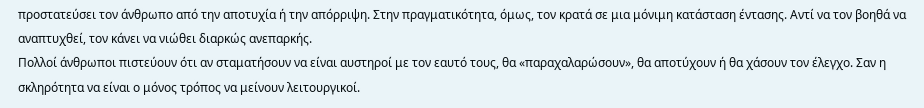προστατεύσει τον άνθρωπο από την αποτυχία ή την απόρριψη. Στην πραγματικότητα, όμως, τον κρατά σε μια μόνιμη κατάσταση έντασης. Αντί να τον βοηθά να αναπτυχθεί, τον κάνει να νιώθει διαρκώς ανεπαρκής.
Πολλοί άνθρωποι πιστεύουν ότι αν σταματήσουν να είναι αυστηροί με τον εαυτό τους, θα «παραχαλαρώσουν», θα αποτύχουν ή θα χάσουν τον έλεγχο. Σαν η σκληρότητα να είναι ο μόνος τρόπος να μείνουν λειτουργικοί.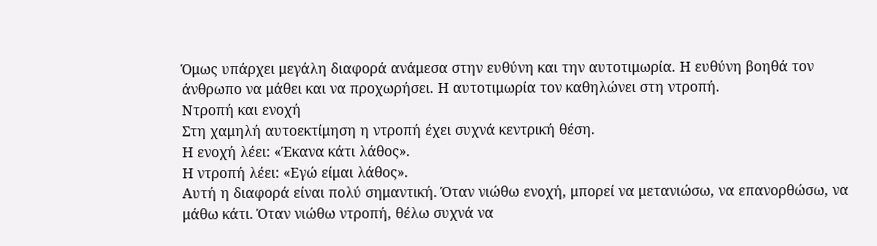Όμως υπάρχει μεγάλη διαφορά ανάμεσα στην ευθύνη και την αυτοτιμωρία. Η ευθύνη βοηθά τον άνθρωπο να μάθει και να προχωρήσει. Η αυτοτιμωρία τον καθηλώνει στη ντροπή.
Ντροπή και ενοχή
Στη χαμηλή αυτοεκτίμηση η ντροπή έχει συχνά κεντρική θέση.
Η ενοχή λέει: «Έκανα κάτι λάθος».
Η ντροπή λέει: «Εγώ είμαι λάθος».
Αυτή η διαφορά είναι πολύ σημαντική. Όταν νιώθω ενοχή, μπορεί να μετανιώσω, να επανορθώσω, να μάθω κάτι. Όταν νιώθω ντροπή, θέλω συχνά να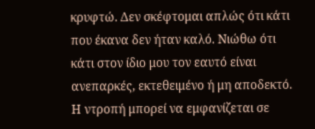κρυφτώ. Δεν σκέφτομαι απλώς ότι κάτι που έκανα δεν ήταν καλό. Νιώθω ότι κάτι στον ίδιο μου τον εαυτό είναι ανεπαρκές, εκτεθειμένο ή μη αποδεκτό.
Η ντροπή μπορεί να εμφανίζεται σε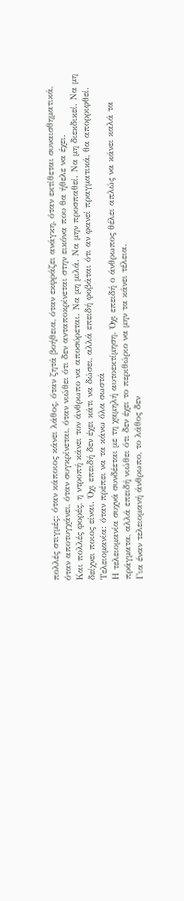πολλές στιγμές: όταν κάποιος κάνει λάθος, όταν ζητά βοήθεια, όταν εκφράζει ανάγκη, όταν εκτίθεται συναισθηματικά, όταν αποτυγχάνει, όταν συγκρίνεται, όταν νιώθει ότι δεν ανταποκρίνεται στην εικόνα που θα ήθελε να έχει.
Και πολλές φορές, η ντροπή κάνει τον άνθρωπο να αποσύρεται. Να μη μιλά. Να μην προσπαθεί. Να μη διεκδικεί. Να μη δείχνει ποιος είναι. Όχι επειδή δεν έχει κάτι να δώσει, αλλά επειδή φοβάται ότι αν φανεί πραγματικά, θα απορριφθεί.
Τελειομανία: όταν πρέπει να τα κάνω όλα σωστά
Η τελειομανία συχνά συνδέεται με τη χαμηλή αυτοεκτίμηση. Όχι επειδή ο άνθρωπος θέλει απλώς να κάνει καλά τα πράγματα, αλλά επειδή νιώθει ότι δεν έχει το περιθώριο να μην τα κάνει τέλεια.
Για έναν τελειομανή άνθρωπο, το λάθος δεν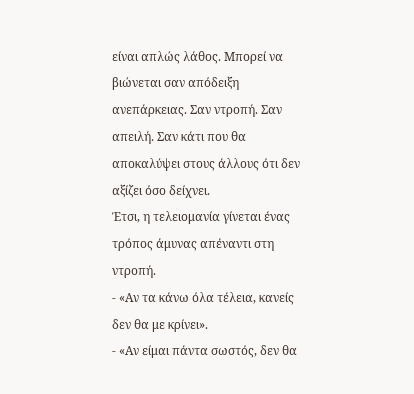είναι απλώς λάθος. Μπορεί να βιώνεται σαν απόδειξη ανεπάρκειας. Σαν ντροπή. Σαν απειλή. Σαν κάτι που θα αποκαλύψει στους άλλους ότι δεν αξίζει όσο δείχνει.
Έτσι, η τελειομανία γίνεται ένας τρόπος άμυνας απέναντι στη ντροπή.
- «Αν τα κάνω όλα τέλεια, κανείς δεν θα με κρίνει».
- «Αν είμαι πάντα σωστός, δεν θα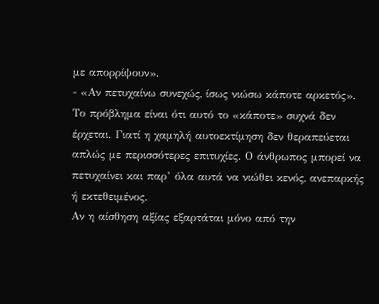με απορρίψουν».
- «Αν πετυχαίνω συνεχώς, ίσως νιώσω κάποτε αρκετός».
Το πρόβλημα είναι ότι αυτό το «κάποτε» συχνά δεν έρχεται. Γιατί η χαμηλή αυτοεκτίμηση δεν θεραπεύεται απλώς με περισσότερες επιτυχίες. Ο άνθρωπος μπορεί να πετυχαίνει και παρ’ όλα αυτά να νιώθει κενός, ανεπαρκής ή εκτεθειμένος.
Αν η αίσθηση αξίας εξαρτάται μόνο από την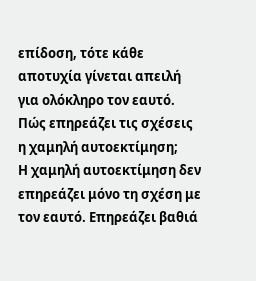επίδοση, τότε κάθε αποτυχία γίνεται απειλή για ολόκληρο τον εαυτό.
Πώς επηρεάζει τις σχέσεις η χαμηλή αυτοεκτίμηση;
Η χαμηλή αυτοεκτίμηση δεν επηρεάζει μόνο τη σχέση με τον εαυτό. Επηρεάζει βαθιά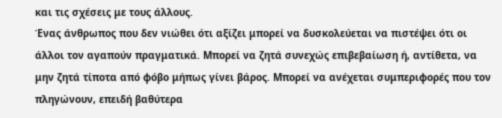και τις σχέσεις με τους άλλους.
Ένας άνθρωπος που δεν νιώθει ότι αξίζει μπορεί να δυσκολεύεται να πιστέψει ότι οι άλλοι τον αγαπούν πραγματικά. Μπορεί να ζητά συνεχώς επιβεβαίωση ή, αντίθετα, να μην ζητά τίποτα από φόβο μήπως γίνει βάρος. Μπορεί να ανέχεται συμπεριφορές που τον πληγώνουν, επειδή βαθύτερα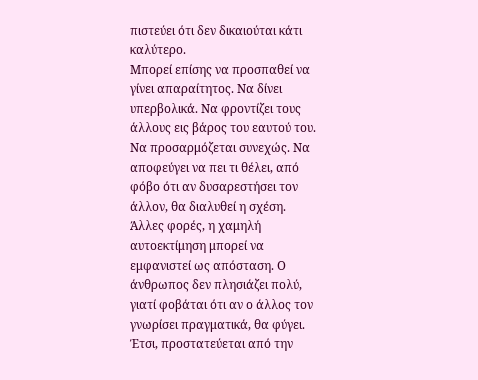πιστεύει ότι δεν δικαιούται κάτι καλύτερο.
Μπορεί επίσης να προσπαθεί να γίνει απαραίτητος. Να δίνει υπερβολικά. Να φροντίζει τους άλλους εις βάρος του εαυτού του. Να προσαρμόζεται συνεχώς. Να αποφεύγει να πει τι θέλει, από φόβο ότι αν δυσαρεστήσει τον άλλον, θα διαλυθεί η σχέση.
Άλλες φορές, η χαμηλή αυτοεκτίμηση μπορεί να εμφανιστεί ως απόσταση. Ο άνθρωπος δεν πλησιάζει πολύ, γιατί φοβάται ότι αν ο άλλος τον γνωρίσει πραγματικά, θα φύγει. Έτσι, προστατεύεται από την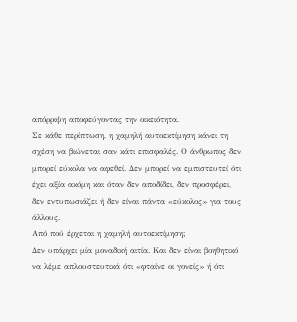απόρριψη αποφεύγοντας την οικειότητα.
Σε κάθε περίπτωση, η χαμηλή αυτοεκτίμηση κάνει τη σχέση να βιώνεται σαν κάτι επισφαλές. Ο άνθρωπος δεν μπορεί εύκολα να αφεθεί. Δεν μπορεί να εμπιστευτεί ότι έχει αξία ακόμη και όταν δεν αποδίδει, δεν προσφέρει, δεν εντυπωσιάζει ή δεν είναι πάντα «εύκολος» για τους άλλους.
Από πού έρχεται η χαμηλή αυτοεκτίμηση;
Δεν υπάρχει μία μοναδική αιτία. Και δεν είναι βοηθητικό να λέμε απλουστευτικά ότι «φταίνε οι γονείς» ή ότι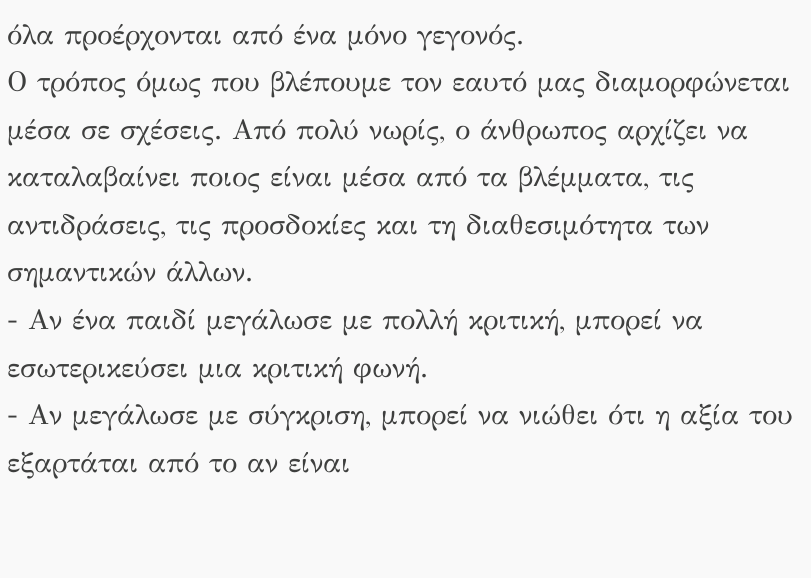όλα προέρχονται από ένα μόνο γεγονός.
Ο τρόπος όμως που βλέπουμε τον εαυτό μας διαμορφώνεται μέσα σε σχέσεις. Από πολύ νωρίς, ο άνθρωπος αρχίζει να καταλαβαίνει ποιος είναι μέσα από τα βλέμματα, τις αντιδράσεις, τις προσδοκίες και τη διαθεσιμότητα των σημαντικών άλλων.
- Αν ένα παιδί μεγάλωσε με πολλή κριτική, μπορεί να εσωτερικεύσει μια κριτική φωνή.
- Αν μεγάλωσε με σύγκριση, μπορεί να νιώθει ότι η αξία του εξαρτάται από το αν είναι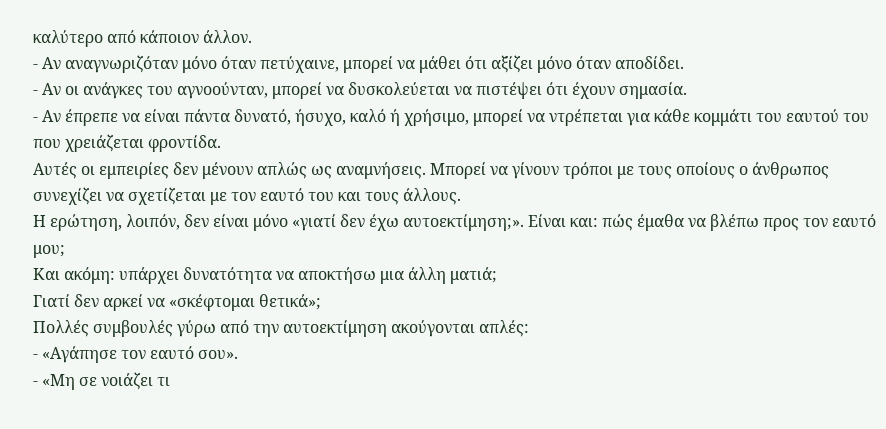καλύτερο από κάποιον άλλον.
- Αν αναγνωριζόταν μόνο όταν πετύχαινε, μπορεί να μάθει ότι αξίζει μόνο όταν αποδίδει.
- Αν οι ανάγκες του αγνοούνταν, μπορεί να δυσκολεύεται να πιστέψει ότι έχουν σημασία.
- Αν έπρεπε να είναι πάντα δυνατό, ήσυχο, καλό ή χρήσιμο, μπορεί να ντρέπεται για κάθε κομμάτι του εαυτού του που χρειάζεται φροντίδα.
Αυτές οι εμπειρίες δεν μένουν απλώς ως αναμνήσεις. Μπορεί να γίνουν τρόποι με τους οποίους ο άνθρωπος συνεχίζει να σχετίζεται με τον εαυτό του και τους άλλους.
Η ερώτηση, λοιπόν, δεν είναι μόνο «γιατί δεν έχω αυτοεκτίμηση;». Είναι και: πώς έμαθα να βλέπω προς τον εαυτό μου;
Και ακόμη: υπάρχει δυνατότητα να αποκτήσω μια άλλη ματιά;
Γιατί δεν αρκεί να «σκέφτομαι θετικά»;
Πολλές συμβουλές γύρω από την αυτοεκτίμηση ακούγονται απλές:
- «Αγάπησε τον εαυτό σου».
- «Μη σε νοιάζει τι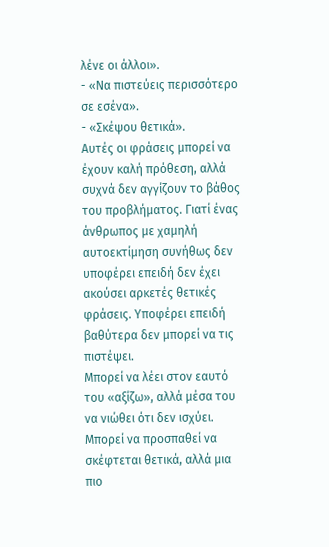λένε οι άλλοι».
- «Να πιστεύεις περισσότερο σε εσένα».
- «Σκέψου θετικά».
Αυτές οι φράσεις μπορεί να έχουν καλή πρόθεση, αλλά συχνά δεν αγγίζουν το βάθος του προβλήματος. Γιατί ένας άνθρωπος με χαμηλή αυτοεκτίμηση συνήθως δεν υποφέρει επειδή δεν έχει ακούσει αρκετές θετικές φράσεις. Υποφέρει επειδή βαθύτερα δεν μπορεί να τις πιστέψει.
Μπορεί να λέει στον εαυτό του «αξίζω», αλλά μέσα του να νιώθει ότι δεν ισχύει. Μπορεί να προσπαθεί να σκέφτεται θετικά, αλλά μια πιο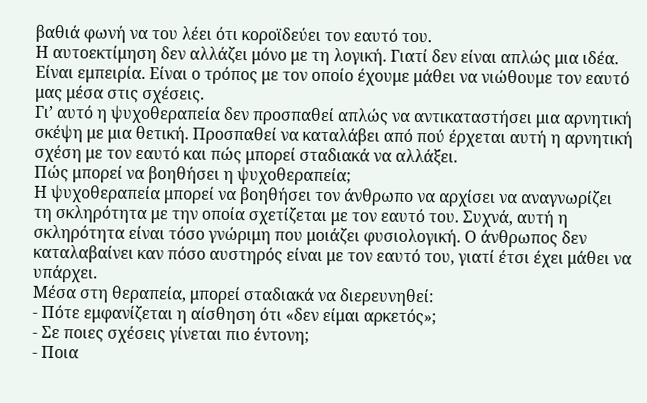βαθιά φωνή να του λέει ότι κοροϊδεύει τον εαυτό του.
Η αυτοεκτίμηση δεν αλλάζει μόνο με τη λογική. Γιατί δεν είναι απλώς μια ιδέα. Είναι εμπειρία. Είναι ο τρόπος με τον οποίο έχουμε μάθει να νιώθουμε τον εαυτό μας μέσα στις σχέσεις.
Γι’ αυτό η ψυχοθεραπεία δεν προσπαθεί απλώς να αντικαταστήσει μια αρνητική σκέψη με μια θετική. Προσπαθεί να καταλάβει από πού έρχεται αυτή η αρνητική σχέση με τον εαυτό και πώς μπορεί σταδιακά να αλλάξει.
Πώς μπορεί να βοηθήσει η ψυχοθεραπεία;
Η ψυχοθεραπεία μπορεί να βοηθήσει τον άνθρωπο να αρχίσει να αναγνωρίζει τη σκληρότητα με την οποία σχετίζεται με τον εαυτό του. Συχνά, αυτή η σκληρότητα είναι τόσο γνώριμη που μοιάζει φυσιολογική. Ο άνθρωπος δεν καταλαβαίνει καν πόσο αυστηρός είναι με τον εαυτό του, γιατί έτσι έχει μάθει να υπάρχει.
Μέσα στη θεραπεία, μπορεί σταδιακά να διερευνηθεί:
- Πότε εμφανίζεται η αίσθηση ότι «δεν είμαι αρκετός»;
- Σε ποιες σχέσεις γίνεται πιο έντονη;
- Ποια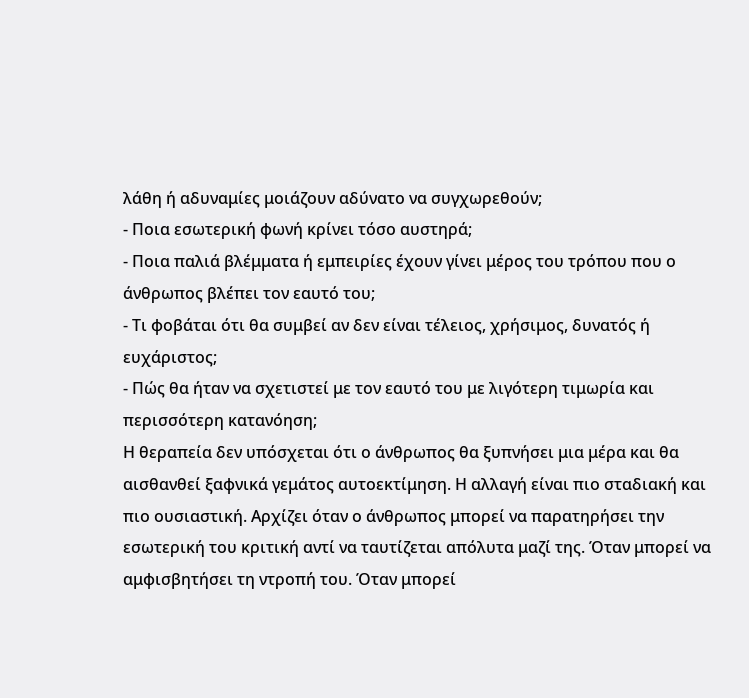λάθη ή αδυναμίες μοιάζουν αδύνατο να συγχωρεθούν;
- Ποια εσωτερική φωνή κρίνει τόσο αυστηρά;
- Ποια παλιά βλέμματα ή εμπειρίες έχουν γίνει μέρος του τρόπου που ο άνθρωπος βλέπει τον εαυτό του;
- Τι φοβάται ότι θα συμβεί αν δεν είναι τέλειος, χρήσιμος, δυνατός ή ευχάριστος;
- Πώς θα ήταν να σχετιστεί με τον εαυτό του με λιγότερη τιμωρία και περισσότερη κατανόηση;
Η θεραπεία δεν υπόσχεται ότι ο άνθρωπος θα ξυπνήσει μια μέρα και θα αισθανθεί ξαφνικά γεμάτος αυτοεκτίμηση. Η αλλαγή είναι πιο σταδιακή και πιο ουσιαστική. Αρχίζει όταν ο άνθρωπος μπορεί να παρατηρήσει την εσωτερική του κριτική αντί να ταυτίζεται απόλυτα μαζί της. Όταν μπορεί να αμφισβητήσει τη ντροπή του. Όταν μπορεί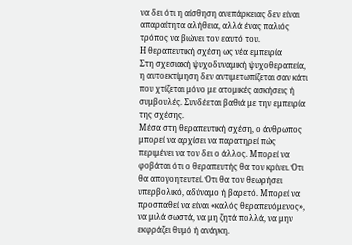να δει ότι η αίσθηση ανεπάρκειας δεν είναι απαραίτητα αλήθεια, αλλά ένας παλιός τρόπος να βιώνει τον εαυτό του.
Η θεραπευτική σχέση ως νέα εμπειρία
Στη σχεσιακή ψυχοδυναμική ψυχοθεραπεία, η αυτοεκτίμηση δεν αντιμετωπίζεται σαν κάτι που χτίζεται μόνο με ατομικές ασκήσεις ή συμβουλές. Συνδέεται βαθιά με την εμπειρία της σχέσης.
Μέσα στη θεραπευτική σχέση, ο άνθρωπος μπορεί να αρχίσει να παρατηρεί πώς περιμένει να τον δει ο άλλος. Μπορεί να φοβάται ότι ο θεραπευτής θα τον κρίνει. Ότι θα απογοητευτεί. Ότι θα τον θεωρήσει υπερβολικό, αδύναμο ή βαρετό. Μπορεί να προσπαθεί να είναι «καλός θεραπευόμενος», να μιλά σωστά, να μη ζητά πολλά, να μην εκφράζει θυμό ή ανάγκη.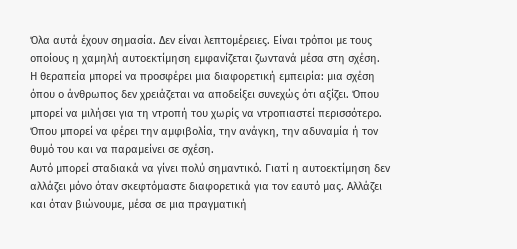Όλα αυτά έχουν σημασία. Δεν είναι λεπτομέρειες. Είναι τρόποι με τους οποίους η χαμηλή αυτοεκτίμηση εμφανίζεται ζωντανά μέσα στη σχέση.
Η θεραπεία μπορεί να προσφέρει μια διαφορετική εμπειρία: μια σχέση όπου ο άνθρωπος δεν χρειάζεται να αποδείξει συνεχώς ότι αξίζει. Όπου μπορεί να μιλήσει για τη ντροπή του χωρίς να ντροπιαστεί περισσότερο. Όπου μπορεί να φέρει την αμφιβολία, την ανάγκη, την αδυναμία ή τον θυμό του και να παραμείνει σε σχέση.
Αυτό μπορεί σταδιακά να γίνει πολύ σημαντικό. Γιατί η αυτοεκτίμηση δεν αλλάζει μόνο όταν σκεφτόμαστε διαφορετικά για τον εαυτό μας. Αλλάζει και όταν βιώνουμε, μέσα σε μια πραγματική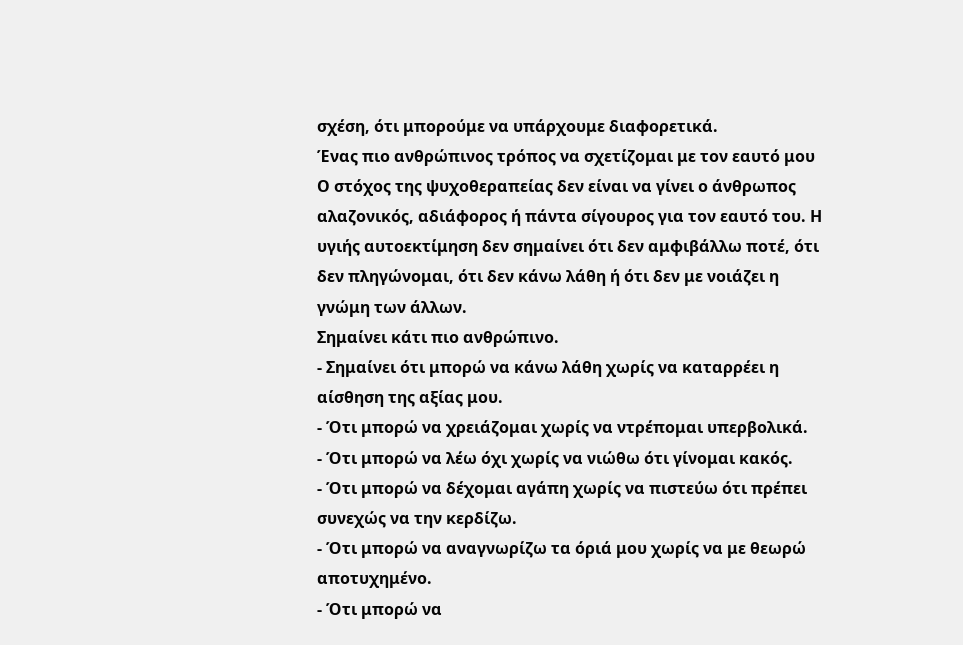σχέση, ότι μπορούμε να υπάρχουμε διαφορετικά.
Ένας πιο ανθρώπινος τρόπος να σχετίζομαι με τον εαυτό μου
Ο στόχος της ψυχοθεραπείας δεν είναι να γίνει ο άνθρωπος αλαζονικός, αδιάφορος ή πάντα σίγουρος για τον εαυτό του. Η υγιής αυτοεκτίμηση δεν σημαίνει ότι δεν αμφιβάλλω ποτέ, ότι δεν πληγώνομαι, ότι δεν κάνω λάθη ή ότι δεν με νοιάζει η γνώμη των άλλων.
Σημαίνει κάτι πιο ανθρώπινο.
- Σημαίνει ότι μπορώ να κάνω λάθη χωρίς να καταρρέει η αίσθηση της αξίας μου.
- Ότι μπορώ να χρειάζομαι χωρίς να ντρέπομαι υπερβολικά.
- Ότι μπορώ να λέω όχι χωρίς να νιώθω ότι γίνομαι κακός.
- Ότι μπορώ να δέχομαι αγάπη χωρίς να πιστεύω ότι πρέπει συνεχώς να την κερδίζω.
- Ότι μπορώ να αναγνωρίζω τα όριά μου χωρίς να με θεωρώ αποτυχημένο.
- Ότι μπορώ να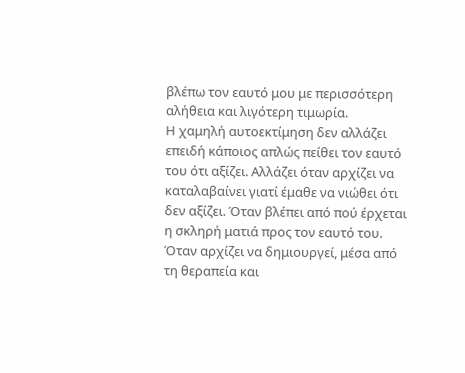βλέπω τον εαυτό μου με περισσότερη αλήθεια και λιγότερη τιμωρία.
Η χαμηλή αυτοεκτίμηση δεν αλλάζει επειδή κάποιος απλώς πείθει τον εαυτό του ότι αξίζει. Αλλάζει όταν αρχίζει να καταλαβαίνει γιατί έμαθε να νιώθει ότι δεν αξίζει. Όταν βλέπει από πού έρχεται η σκληρή ματιά προς τον εαυτό του. Όταν αρχίζει να δημιουργεί, μέσα από τη θεραπεία και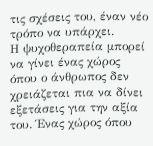τις σχέσεις του, έναν νέο τρόπο να υπάρχει.
Η ψυχοθεραπεία μπορεί να γίνει ένας χώρος όπου ο άνθρωπος δεν χρειάζεται πια να δίνει εξετάσεις για την αξία του. Ένας χώρος όπου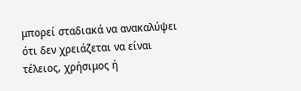μπορεί σταδιακά να ανακαλύψει ότι δεν χρειάζεται να είναι τέλειος, χρήσιμος ή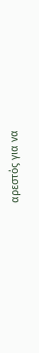αρεστός για να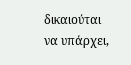δικαιούται να υπάρχει,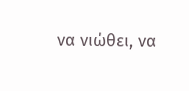να νιώθει, να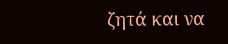ζητά και να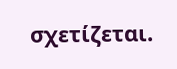σχετίζεται.